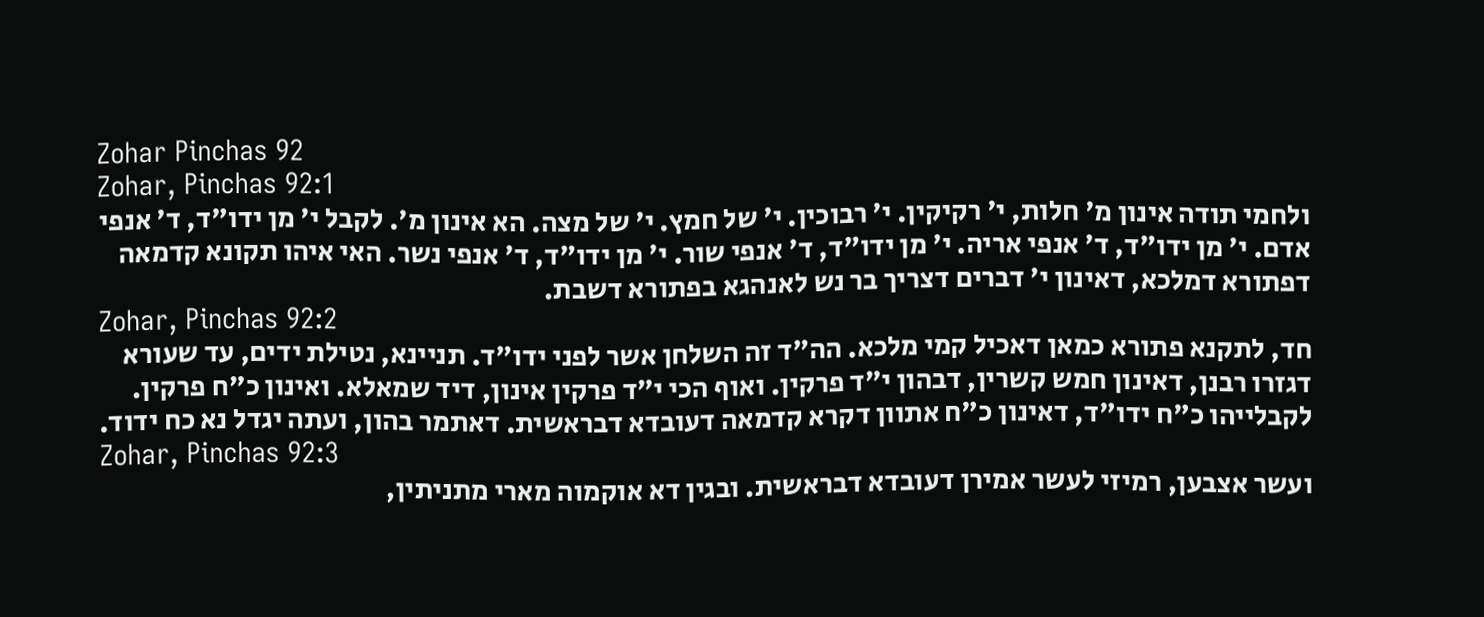Zohar Pinchas 92
Zohar, Pinchas 92:1
ולחמי תודה אינון מ' חלות, י' רקיקין. י' רבוכין. י' של חמץ. י' של מצה. הא אינון מ'. לקבל י' מן ידו"ד, ד' אנפי אדם. י' מן ידו"ד, ד' אנפי אריה. י' מן ידו"ד, ד' אנפי שור. י' מן ידו"ד, ד' אנפי נשר. האי איהו תקונא קדמאה דפתורא דמלכא, דאינון י' דברים דצריך בר נש לאנהגא בפתורא דשבת.
Zohar, Pinchas 92:2
חד, לתקנא פתורא כמאן דאכיל קמי מלכא. הה"ד זה השלחן אשר לפני ידו"ד. תניינא, נטילת ידים, עד שעורא דגזרו רבנן, דאינון חמש קשרין, דבהון י"ד פרקין. ואוף הכי י"ד פרקין אינון, דיד שמאלא. ואינון כ"ח פרקין. לקבלייהו כ"ח ידו"ד, דאינון כ"ח אתוון דקרא קדמאה דעובדא דבראשית. דאתמר בהון, ועתה יגדל נא כח ידוד.
Zohar, Pinchas 92:3
ועשר אצבען, רמיזי לעשר אמירן דעובדא דבראשית. ובגין דא אוקמוה מארי מתניתין,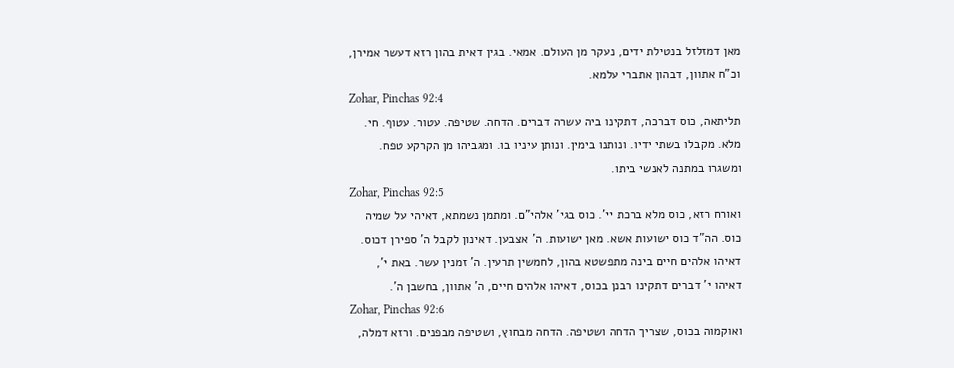מאן דמזלזל בנטילת ידים, נעקר מן העולם. אמאי. בגין דאית בהון רזא דעשר אמירן, וכ"ח אתוון, דבהון אתברי עלמא.
Zohar, Pinchas 92:4
תליתאה, כוס דברכה, דתקינו ביה עשרה דברים. הדחה. שטיפה. עטור. עטוף. חי. מלא. מקבלו בשתי ידיו. ונותנו בימין. ונותן עיניו בו. ומגביהו מן הקרקע טפח. ומשגרו במתנה לאנשי ביתו.
Zohar, Pinchas 92:5
ואורח רזא, כוס מלא ברכת יי'. כוס בגי' אלהי"ם. ומתמן נשמתא, דאיהי על שמיה כוס. הה"ד כוס ישועות אשא. מאן ישועות. ה' אצבען. דאינון לקבל ה' ספירן דכוס. דאיהו אלהים חיים בינה מתפשטא בהון, לחמשין תרעין. ה' זמנין עשר. באת י', דאיהו י' דברים דתקינו רבנן בכוס, דאיהו אלהים חיים, ה' אתוון, בחשבן ה'.
Zohar, Pinchas 92:6
ואוקמוה בכוס, שצריך הדחה ושטיפה. הדחה מבחוץ, ושטיפה מבפנים. ורזא דמלה,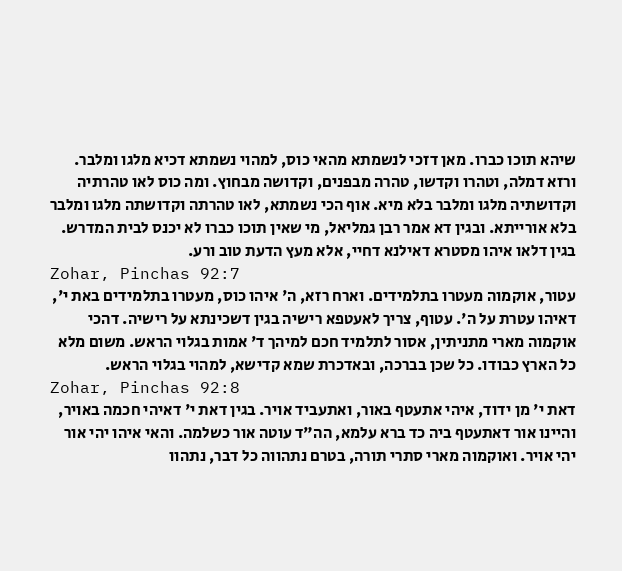שיהא תוכו כברו. מאן דזכי לנשמתא מהאי כוס, למהוי נשמתא דכיא מלגו ומלבר. ורזא דמלה, וטהרו וקדשו, טהרה מבפנים, וקדושה מבחוץ. ומה כוס לאו טהרתיה וקדושתיה מלגו ומלבר בלא מיא. אוף הכי נשמתא, לאו טהרתה וקדושתה מלגו ומלבר בלא אורייתא. ובגין דא אמר רבן גמליאל, מי שאין תוכו כברו לא יכנס לבית המדרש. בגין דלאו איהו מסטרא דאילנא דחיי, אלא מעץ הדעת טוב ורע.
Zohar, Pinchas 92:7
עטור, אוקמוה מעטרו בתלמידים. וארח רזא, ה' איהו כוס, מעטרו בתלמידים באת י', דאיהו עטרת על ה'. עטוף, צריך לאעטפא רישיה בגין דשכינתא על רישיה. דהכי אוקמוה מארי מתניתין, אסור לתלמיד חכם למיהך ד' אמות בגלוי הראש. משום מלא כל הארץ כבודו. כל שכן בברכה, ובאדכרת שמא קדישא, למהוי בגלוי הראש.
Zohar, Pinchas 92:8
דאת י' מן ידוד, איהי אתעטף באור, ואתעביד אויר. בגין דאת י' דאיהי חכמה באויר, והיינו אור דאתעטף ביה כד ברא עלמא, הה"ד עוטה אור כשלמה. והאי איהו יהי אור יהי אויר. ואוקמוה מארי סתרי תורה, בטרם נתהווה כל דבר, נתהוו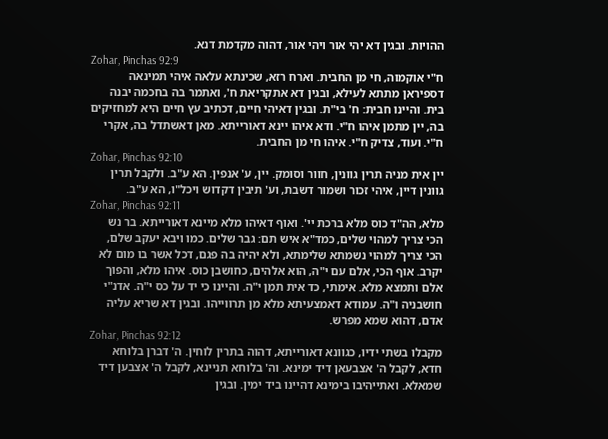ההויות. ובגין דא יהי אור ויהי אור, דהוה מקדמת דנא.
Zohar, Pinchas 92:9
ח"י אוקמוה, חי מן החבית. וארח רזא, שכינתא עלאה איהי תמינאה דספיראן מתתא לעילא, ובגין דא אתקריאת ח', ואתמר בה בחכמה יבנה בית. והיינו חבית: ח' בי"ת. ובגין דאיהי חיים, דכתיב עץ חיים היא למחזיקים בה, יין מתמן איהו ח"י. ודא איהו יינא דאורייתא. מאן דאשתדל בה, אקרי ח"י. ועוד, צדיק ח"י. איהו חי מן החבית.
Zohar, Pinchas 92:10
יין אית מניה תרין גוונין, חוור וסומק. יין, ע' אנפין. הא ע"ב. ולקבל תרין גוונין דיין, איהי זכור ושמור דשבת, וע' תיבין דקדוש ויכל"ו, הא ע"ב.
Zohar, Pinchas 92:11
מלא, הה"ד כוס מלא ברכת יי'. ואוף דאיהו מלא מיינא דאורייתא. בר נש הכי צריך למהוי שלים, כמד"א איש תם: גבר שלים. כמו ויבא יעקב שלם, הכי צריך למהוי נשמתא שלימתא, ולא יהיה בה פגם, דכל אשר בו מום לא יקרב. אוף הכי, אלם עם י"ה, הוא אלהים, כחושבן כוס. איהו מלא, והפוך אלם ותמצא מלא. אימתי, כד אית תמן י"ה. והיינו כי יד על כס י"ה. אדנ"י חושבניה ו"ה. עמודא דאמצעיתא מלא מן תרווייהו. ובגין דא שריא עליה אדם, דהוא שמא מפרש.
Zohar, Pinchas 92:12
מקבלו בשתי ידיו, כגוונא דאורייתא, דהוה בתרין לוחין. ה' דברן בלוחא חדא, לקבל ה' אצבעאן דיד ימינא. וה' בלוחא תניינא, לקבל ה' אצבען דיד שמאלא. ואתייהיבו בימינא דהיינו ביד ימין. ובגין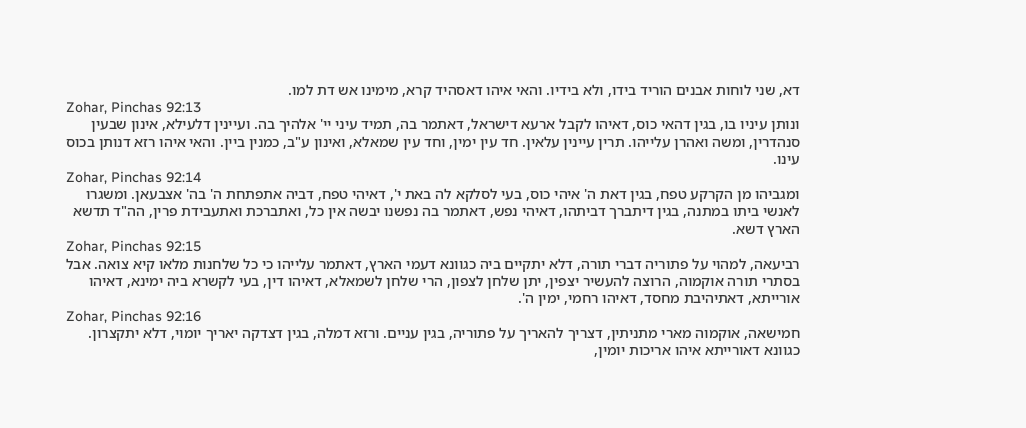דא, שני לוחות אבנים הוריד בידו, ולא בידיו. והאי איהו דאסהיד קרא, מימינו אש דת למו.
Zohar, Pinchas 92:13
ונותן עיניו בו, בגין דהאי כוס, דאיהו לקבל ארעא דישראל, דאתמר בה, תמיד עיני יי' אלהיך בה. ועיינין דלעילא, אינון שבעין סנהדרין, ומשה ואהרן עלייהו. תרין עיינין עלאין. חד עין ימין, וחד עין שמאלא, ואינון ע"ב, כמנין ביין. והאי איהו רזא דנותן בכוס עינו.
Zohar, Pinchas 92:14
ומגביהו מן הקרקע טפח, בגין דאת ה' איהי כוס, בעי לסלקא לה באת י', דאיהי טפח, דביה אתפתחת ה' בה' אצבעאן. ומשגרו לאנשי ביתו במתנה, בגין דיתברך דביתהו, דאיהי נפש, דאתמר בה נפשנו יבשה אין כל, ואתברכת ואתעבידת פרין, הה"ד תדשא הארץ דשא.
Zohar, Pinchas 92:15
רביעאה, למהוי על פתוריה דברי תורה, דלא יתקיים ביה כגוונא דעמי הארץ, דאתמר עלייהו כי כל שלחנות מלאו קיא צואה. אבל בסתרי תורה אוקמוה, הרוצה להעשיר יצפין, יתן שלחן לצפון, הרי שלחן לשמאלא, דאיהו דין, בעי לקשרא ביה ימינא, דאיהו אורייתא, דאתיהיבת מחסד, דאיהו רחמי, ימין ה'.
Zohar, Pinchas 92:16
חמישאה, אוקמוה מארי מתניתין, דצריך להאריך על פתוריה, בגין עניים. ורזא דמלה, בגין דצדקה יאריך יומוי, דלא יתקצרון. כגוונא דאורייתא איהו אריכות יומין,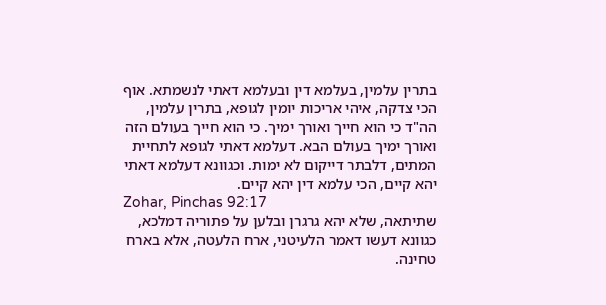בתרין עלמין, בעלמא דין ובעלמא דאתי לנשמתא. אוף הכי צדקה, איהי אריכות יומין לגופא, בתרין עלמין, הה"ד כי הוא חייך ואורך ימיך. כי הוא חייך בעולם הזה ואורך ימיך בעולם הבא. דעלמא דאתי לגופא לתחיית המתים, דלבתר דייקום לא ימות. וכגוונא דעלמא דאתי יהא קיים, הכי עלמא דין יהא קיים.
Zohar, Pinchas 92:17
שתיתאה, שלא יהא גרגרן ובלען על פתוריה דמלכא, כגוונא דעשו דאמר הלעיטני, ארח הלעטה, אלא בארח טחינה.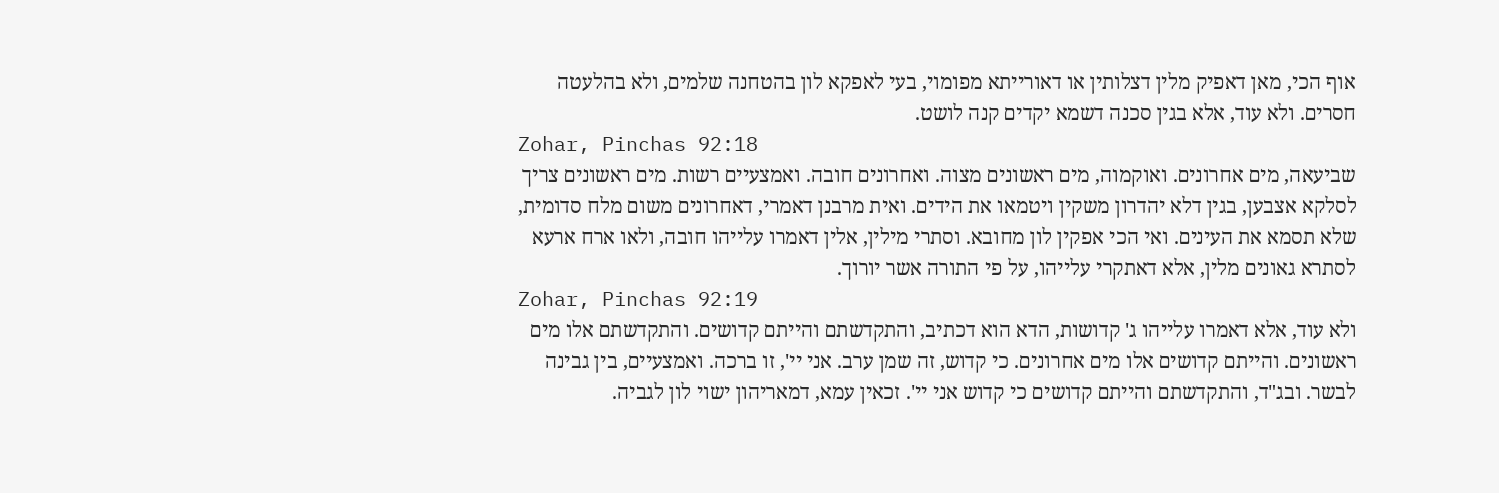אוף הכי, מאן דאפיק מלין דצלותין או דאורייתא מפומוי, בעי לאפקא לון בהטחנה שלמים, ולא בהלעטה חסרים. ולא עוד, אלא בגין סכנה דשמא יקדים קנה לושט.
Zohar, Pinchas 92:18
שביעאה, מים אחרונים. ואוקמוה, מים ראשונים מצוה. ואחרונים חובה. ואמצעיים רשות. מים ראשונים צריך לסלקא אצבען, בגין דלא יהדרון משקין ויטמאו את הידים. ואית מרבנן דאמרי, דאחרונים משום מלח סדומית, שלא תסמא את העינים. ואי הכי אפקין לון מחובא. וסתרי מילין, אלין דאמרו עלייהו חובה, ולאו ארח ארעא לסתרא גאונים מלין, אלא דאתקרי עלייהו, על פי התורה אשר יורוך.
Zohar, Pinchas 92:19
ולא עוד, אלא דאמרו עלייהו ג' קדושות, הדא הוא דכתיב, והתקדשתם והייתם קדושים. והתקדשתם אלו מים ראשונים. והייתם קדושים אלו מים אחרונים. כי קדוש, זה שמן ערב. אני יי', זו ברכה. ואמצעיים, בין גבינה לבשר. ובג"ד, והתקדשתם והייתם קדושים כי קדוש אני יי'. זכאין עמא, דמאריהון ישוי לון לגביה.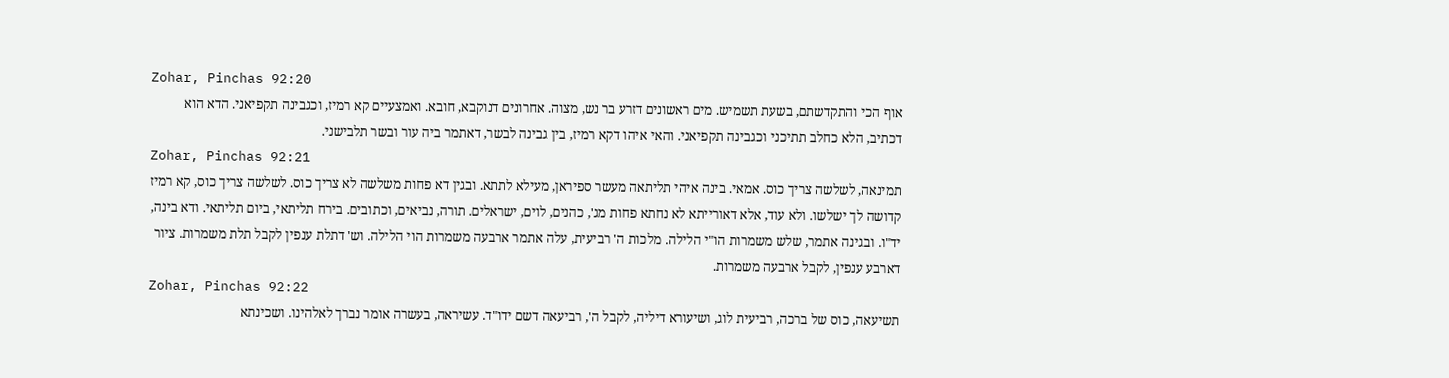Zohar, Pinchas 92:20
אוף הכי והתקדשתם, בשעת תשמיש. מים ראשונים דזרע בר נש, מצוה. אחרונים דנוקבא, חובא. ואמצעיים קא רמיז, וכגבינה תקפיאני. הדא הוא דכתיב, הלא כחלב תתיכני וכגבינה תקפיאני. והאי איהו דקא רמיז, בין גבינה לבשר, דאתמר ביה עור ובשר תלבישני.
Zohar, Pinchas 92:21
תמינאה, לשלשה צריך כוס. אמאי. בינה איהי תליתאה מעשר ספיראן, מעילא לתתא. ובגין דא פחות משלשה לא צריך כוס. לשלשה צריך כוס, קא רמיז קדושה לך ישלשו. ולא עוד, אלא דאורייתא לא נחתא פחות מג', כהנים, לוים, ישראלים. תורה, נביאים, וכתובים. בירח תליתאי, ביום תליתאי. ודא בינה, יד"ו. ובגינה אתמר, שלש משמרות הו"י הלילה. מלכות ה' רביעית, עלה אתמר ארבעה משמרות הוי הלילה. וש' דתלת ענפין לקבל תלת משמרות. ציור דארבע ענפין, לקבל ארבעה משמרות.
Zohar, Pinchas 92:22
תשיעאה, כוס של ברכה, רביעית לוג, ושיעורא דיליה, לקבל ה', רביעאה דשם ידו"ד. עשיראה, בעשרה אומר נברך לאלהינו. ושכינתא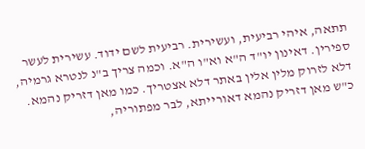תתאה, איהי רביעית, ועשירית. רביעית לשם ידוד. עשירית לעשר ספירין. דאינון יו"ד ה"א וא"ו ה"א. וכמה צריך ב"נ לנטרא גרמיה, דלא לזרוק מלין אלין באתר דלא אצטריך. כמו מאן דזריק נהמא. כ"ש מאן דזריק נהמא דאורייתא, לבר מפתוריה,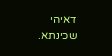דאיהי שכינתא.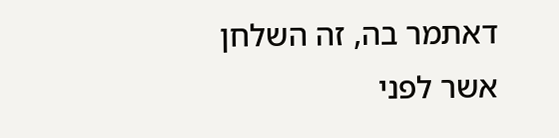דאתמר בה, זה השלחן אשר לפני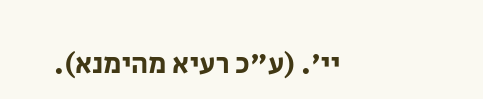יי'. (ע"כ רעיא מהימנא).